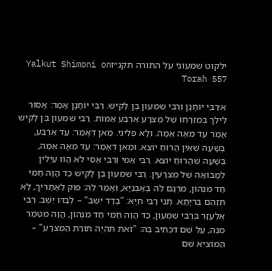ילקוט שמעוני על התורה תקנ״זYalkut Shimoni on Torah 557

א׳רַבִּי יוֹחָנָן וְרַבִּי שִׁמְעוֹן בֶּן לָקִישׁ. רַבִּי יוֹחָנָן אָמַר: אָסוּר לֵילֵךְ בְּמִזְרָחוֹ שֶׁל מְצֹרָע אַרְבַּע אַמּוֹת. רַבִּי שִׁמְעוֹן בֶּן לָקִישׁ אָמַר עַד מֵאָה אַמָּה. וְלָא פְּלִיגִי. מַאן דְּאָמַר: עַד אַרְבַּע, בְּשָׁעָה שֶׁאֵין הָרוּחַ יוֹצֵא. וּמַאן דְּאָמַר: עַד מֵאָה אַמָּה, בְּשָׁעָה שֶׁהָרוּחַ יוֹצֵא. רַבִּי אַמִּי וְרַבִּי אַסִּי לֹא הֲווּ עַיְּלִין לְמָבוֹאָה שֶׁל מְצֹרָעִין. רַבִּי שִׁמְעוֹן בֶּן לָקִישׁ כַּד הֲוָה חַמֵּי חַד מִנְּהוֹן, מִרְגָּם לֵהּ בְּאַבְנַיָּא, וְאָמַר לֵהּ: פּוּק לַאֲתָרִיךְ, לָא תְּזַהֵם בְּרִיָּתָא. תָּנֵי רַבִּי חִיָּא: "בָּדָד יֵשֵׁב" – לְבַדּוֹ יֵשֵׁב. רַבִּי אֶלְעָזָר בְּרַבִּי שִׁמְעוֹן, כַּד הֲוָה חַמֵּי חַד מִנְּהוֹן, הֲוָה מִטַּמַר מִנֵּהּ, עַל שֵׁם דִּכְתִיב בֵּהּ: "זֹאת תִּהְיֶה תּוֹרַת הַמְצֹרָע" – הַמּוֹצִיא שֵׁם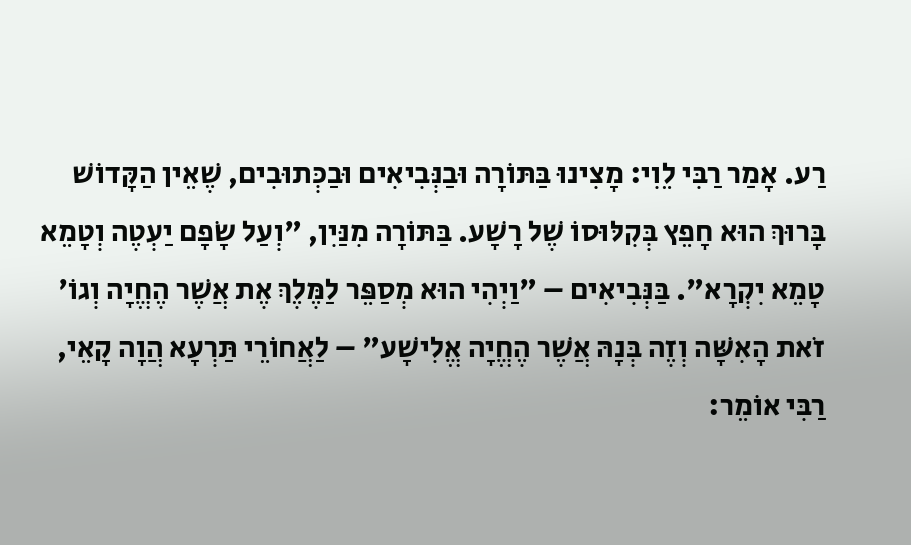רַע. אָמַר רַבִּי לֵוִי: מָצִינוּ בַּתּוֹרָה וּבַנְּבִיאִים וּבַכְּתוּבִים, שֶׁאֵין הַקָּדוֹשׁ בָּרוּךְ הוּא חָפֵץ בְּקִלּוּסוֹ שֶׁל רָשָׁע. בַּתּוֹרָה מִנַּיִן, "וְעַל שָׂפָם יַעְטֶה וְטָמֵא טָמֵא יִקְרָא". בַּנְּבִיאִים – "וַיְהִי הוּא מְסַפֵּר לַמֶּלֶךְ אֶת אֲשֶׁר הֶחֱיָה וְגוֹ' זֹאת הָאִשָּׁה וְזֶה בְּנָהּ אֲשֶׁר הֶחֱיָה אֱלִישָׁע" – לַאֲחוֹרֵי תַּרְעָא הֲוָה קָאֵי, רַבִּי אוֹמֵר: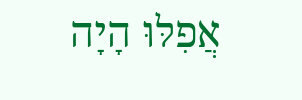אֲפִלּוּ הָיָה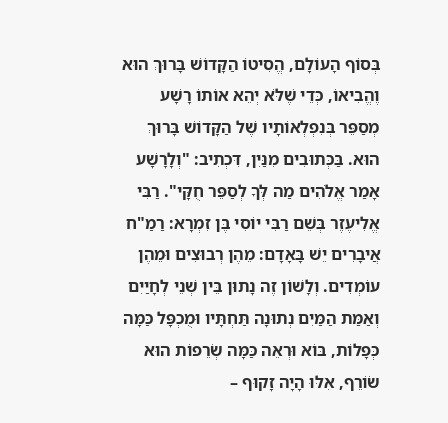בְּסוֹף הָעוֹלָם, הֱסִיטוֹ הַקָּדוֹשׁ בָּרוּךְ הוּא וֶהֱבִיאוֹ, כְּדֵי שֶׁלֹּא יְהֵא אוֹתוֹ רָשָׁע מְסַפֵּר בְּנִפְלְאוֹתָיו שֶׁל הַקָּדוֹשׁ בָּרוּךְ הוּא. בַּכְּתוּבִים מִנַּיִן, דִּכְתִיב: "וְלָרָשָׁע אָמַר אֱלֹהִים מַה לְּךָ לְסַפֵּר חֻקָּי". רַבִּי אֱלִיעֶזֶר בְּשֵׁם רַבִּי יוֹסִי בֶּן זִמְרָא: רַמַ"ח אֲיבָרִים יֵשׁ בָּאָדָם: מֵהֶן רְבוּצִים וּמֵהֶן עוֹמְדִים. וְלָשׁוֹן זֶה נָתוּן בֵּין שְׁנֵי לְחָיַיִם וְאַמַּת הַמַּיִם נְתוּנָה תַּחְתָּיו וּמֻכְפָּל כַּמָּה כְּפָלוֹת, בּוֹא וּרְאֵה כַּמָּה שְׂרֵפוֹת הוּא שׂוֹרֵף, אִלּוּ הָיָה זָקוּף –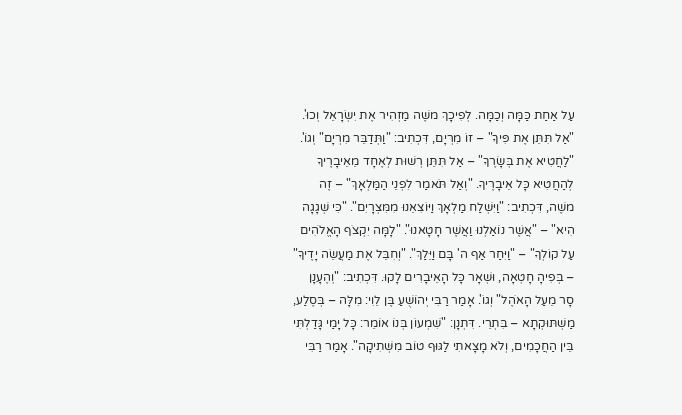עַל אַחַת כַּמָּה וְכַמָּה. לְפִיכָךְ משֶׁה מַזְהִיר אֶת יִשְׂרָאֵל וְכוּ'. "אַל תִּתֵּן אֶת פִּיךָ" – זוֹ מִרְיָם, דִּכְתִיב: "וַתְּדַבֵּר מִרְיָם" וְגוֹ'. "לַחֲטִיא אֶת בְּשָׂרֶךָ" – אַל תִּתֵּן רְשׁוּת לְאֶחָד מֵאֵיבָרֶיךָ לְהַחֲטִיא כָּל אֵיבָרֶיךָ. "וְאַל תֹּאמַר לִפְנֵי הַמַּלְאָךְ" – זֶה משֶׁה, דִּכְתִיב: "וַיִּשְׁלַח מַלְאָךְ וַיּוֹצִאֵנוּ מִמִּצְרָיִם". "כִּי שְׁגָגָה הִיא" – "אֲשֶׁר נוֹאַלְנוּ וַאֲשֶׁר חָטָאנוּ". "לָמָּה יִקְצֹף הָאֱלֹהִים עַל קוֹלְךָ" – "וַיִּחַר אַף ה' בָּם וַיֵּלַךְ". "וְחִבֵּל אֶת מַעֲשֵׂה יָדֶיךָ" – בְּפִיהָ חָטְאָה, וּשְׁאָר כָּל הָאֵיבָרִים לָקוּ. דִּכְתִיב: "וְהֶעָנָן סָר מֵעַל הָאֹהֶל" וְגוֹ'. אָמַר רַבִּי יְהוֹשֻׁעַ בֶּן לֵוִי: מִלָּה – בְּסֶלַע, מַשְׁתּוּקְתָא – בִּתְרֵי. דִּתְנָן: "שִׁמְעוֹן בְּנוֹ אוֹמֵר: כָּל יָמַי גָּדַלְתִּי בֵּין הַחֲכָמִים, וְלֹא מָצָאתִי לַגּוּף טוֹב מִשְּׁתִיקָה". אָמַר רַבִּי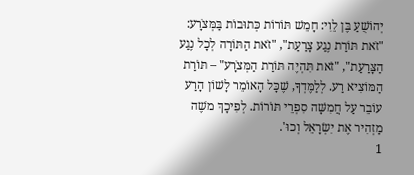יְהוֹשֻׁעַ בֶּן לֵוִי: חָמֵשׁ תּוֹרוֹת כְּתוּבוֹת בַּמְּצֹרָע: "זֹאת תּוֹרַת נֶגַע צָרַעַת", "זֹאת הַתּוֹרָה לְכָל נֶגַע הַצָּרַעַת", "זֹאת תִּהְיֶה תּוֹרַת הַמְּצֹרָע" – תּוֹרַת הַמּוֹצִיא רַע. לְלַמֶּדְךָ, שֶׁכָּל הָאוֹמֵר לָשׁוֹן הָרַע עוֹבֵר עַל חֲמִשָּׁה סִפְרֵי תּוֹרוֹת. לְפִיכָךְ משֶׁה מַזְהִיר אֶת יִשְׂרָאֵל וְכוּ'.
1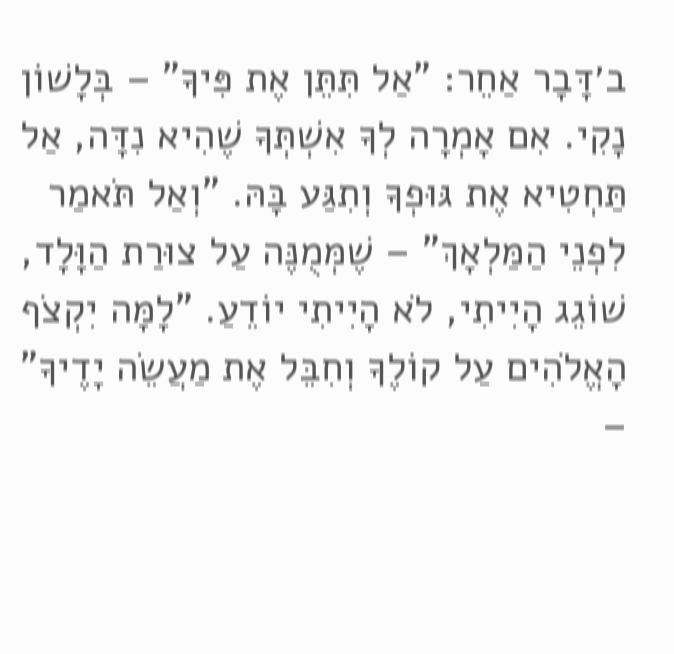ב׳דָּבָר אַחֵר: "אַל תִּתֵּן אֶת פִּיךָ" – בְּלָשׁוֹן נָקִי. אִם אָמְרָה לְךָ אִשְׁתְּךָ שֶׁהִיא נִדָּה, אַל תַּחְטִיא אֶת גּוּפְךָ וְתִגַּע בָּהּ. "וְאַל תֹּאמַר לִפְנֵי הַמַּלְאָךְ" – שֶׁמְּמֻנֶּה עַל צוּרַת הַוָּלָד, שׁוֹגֵג הָיִיתִי, לֹא הָיִיתִי יוֹדֵעַ. "לָמָּה יִקְצֹף הָאֱלֹהִים עַל קוֹלֶךָ וְחִבֵּל אֶת מַעֲשֵׂה יָדֶיךָ" –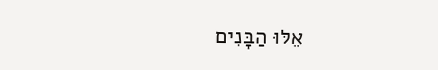אֵלּוּ הַבָּנִים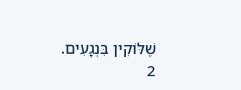שֶׁלּוֹקִין בִּנְגָעִים.
2